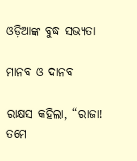ଓଡ଼ିଆଙ୍କ ବୁଦ୍ଧ ସଭ୍ୟତା

ମାନବ ଓ ଦାନବ

ରାକ୍ଷସ କହିଲା, “ରାଜା! ତମେ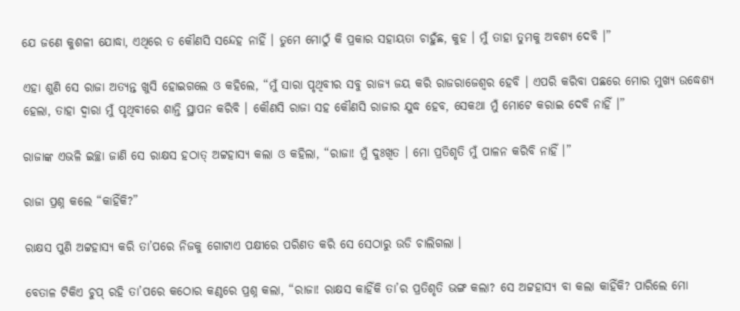ଯେ ଜଣେ କୁଶଳୀ ଯୋଦ୍ଧା, ଏଥିରେ ତ କୌଣସି ସନ୍ଦେହ ନାହିଁ । ତୁମେ ମୋଠୁଁ କି ପ୍ରକାର ସହାୟତା ଚାହୁଁଛ, କୁହ । ମୁଁ ତାହା ତୁମକୁ ଅବଶ୍ୟ ଦେବି ।”

ଏହା ଶୁଣି ସେ ରାଜା ଅତ୍ୟନ୍ତ ଖୁସି ହୋଇଗଲେ ଓ କହିଲେ, “ମୁଁ ସାରା ପୃଥିବୀର ସବୁ ରାଜ୍ୟ ଜୟ କରି ରାଜରାଜେଶ୍ୱର ହେବି । ଏପରି କରିବା ପଛରେ ମୋର ମୁଖ୍ୟ ଉଦ୍ଧେଶ୍ୟ ହେଲା, ତାହା ଦ୍ୱାରା ମୁଁ ପୃଥିବୀରେ ଶାନ୍ତି ସ୍ଥାପନ କରିବି । କୌଣସି ରାଜା ସହ କୌଣସି ରାଜାର ଯୁଦ୍ଧ ହେବ, ସେକଥା ମୁଁ ମୋଟେ କରାଇ ଦେବି ନାହିଁ ।”

ରାଜାଙ୍କ ଏଭଳି ଇଚ୍ଛା ଜାଣି ସେ ରାକ୍ଷସ ହଠାତ୍ ଅଟ୍ଟହାସ୍ୟ କଲା ଓ କହିଲା, “ରାଜା! ମୁଁ ଦୁଃଖିତ । ମୋ ପ୍ରତିଶୃତି ମୁଁ ପାଳନ କରିବି ନାହିଁ ।”

ରାଜା ପ୍ରଶ୍ନ କଲେ “କାହିଁକି?”

ରାକ୍ଷସ ପୁଣି ଅଟ୍ଟହାସ୍ୟ କରି ତା’ପରେ ନିଜକୁ ଗୋଟାଏ ପକ୍ଷୀରେ ପରିଣତ କରି ସେ ସେଠାରୁ ଉଡି ଚାଲିଗଲା ।

ବେତାଳ ଟିକିଏ ଚୁପ୍ ରହି ତା’ପରେ କଠୋର କଣ୍ଠରେ ପ୍ରଶ୍ନ କଲା, “ରାଜା! ରାକ୍ଷସ କାହିଁକି ତା’ର ପ୍ରତିଶୃତି ଭଙ୍ଗ କଲା? ସେ ଅଟ୍ଟହାସ୍ୟ ବା କଲା କାହିଁକି? ପାରିଲେ ମୋ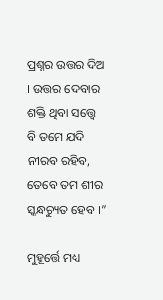ପ୍ରଶ୍ନର ଉତ୍ତର ଦିଅ । ଉତ୍ତର ଦେବାର ଶକ୍ତି ଥିବା ସତ୍ତ୍ୱେ ବି ତମେ ଯଦି ନୀରବ ରହିବ, ତେବେ ତମ ଶୀର ସ୍କନ୍ଧଚ୍ୟୁତ ହେବ ।”

ମୁହୂର୍ତ୍ତେ ମଧ୍ୟ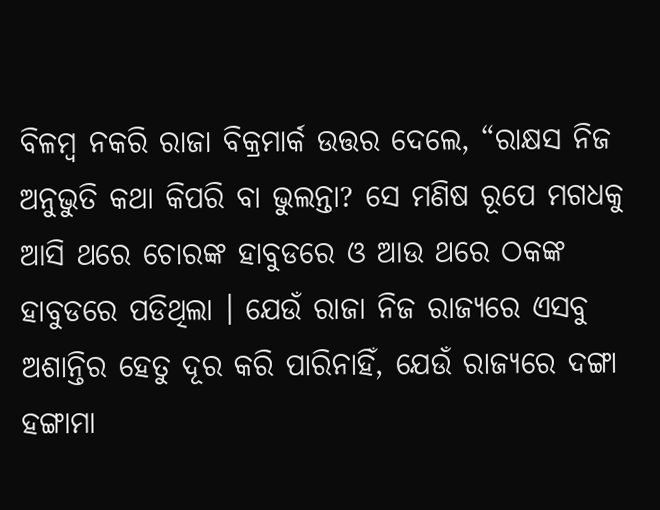ବିଳମ୍ବ ନକରି ରାଜା ବିକ୍ରମାର୍କ ଉତ୍ତର ଦେଲେ, “ରାକ୍ଷସ ନିଜ ଅନୁଭୁତି କଥା କିପରି ବା ଭୁଲନ୍ତା? ସେ ମଣିଷ ରୂପେ ମଗଧକୁ ଆସି ଥରେ ଚୋରଙ୍କ ହାବୁଡରେ ଓ ଆଉ ଥରେ ଠକଙ୍କ ହାବୁଡରେ ପଡିଥିଲା । ଯେଉଁ ରାଜା ନିଜ ରାଜ୍ୟରେ ଏସବୁ ଅଶାନ୍ତିର ହେତୁ ଦୂର କରି ପାରିନାହିଁ, ଯେଉଁ ରାଜ୍ୟରେ ଦଙ୍ଗା ହଙ୍ଗାମା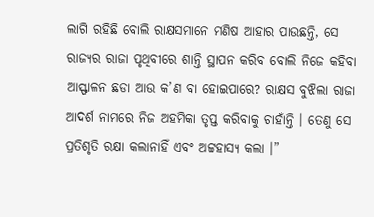ଲାଗି ରହିଛି ବୋଲି ରାକ୍ଷସମାନେ ମଣିଷ ଆହାର ପାଉଛନ୍ତି, ସେ ରାଜ୍ୟର ରାଜା ପୃଥିବୀରେ ଶାନ୍ତି ସ୍ଥାପନ କରିବ ବୋଲି ନିଜେ କହିବା ଆସ୍ଫାଳନ ଛଡା ଆଉ କ’ଣ ବା ହୋଇପାରେ? ରାକ୍ଷସ ବୁଝିଲା ରାଜା ଆଦର୍ଶ ନାମରେ ନିଜ ଅହମିକା ତୃପ୍ତ କରିବାକୁ ଚାହାଁନ୍ତି । ତେଣୁ ସେ ପ୍ରତିଶୃତି ରକ୍ଷା କଲାନାହିଁ ଏବଂ ଅଟ୍ଟହାସ୍ୟ କଲା ।”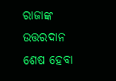ରାଜାଙ୍କ ଉତ୍ତରଦାନ ଶେଷ ହେବା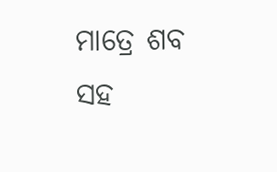ମାତ୍ରେ ଶବ ସହ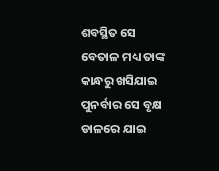ଶବସ୍ଥିତ ସେ ବେତାଳ ମଧ୍ୟ ତାଙ୍କ କାନ୍ଧରୁ ଖସିଯାଇ ପୁନର୍ବାର ସେ ବୃକ୍ଷ ଡାଳରେ ଯାଇ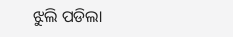ଝୁଲି ପଡିଲା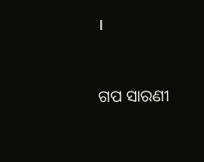।


ଗପ ସାରଣୀ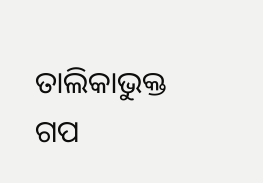ତାଲିକାଭୁକ୍ତ ଗପ